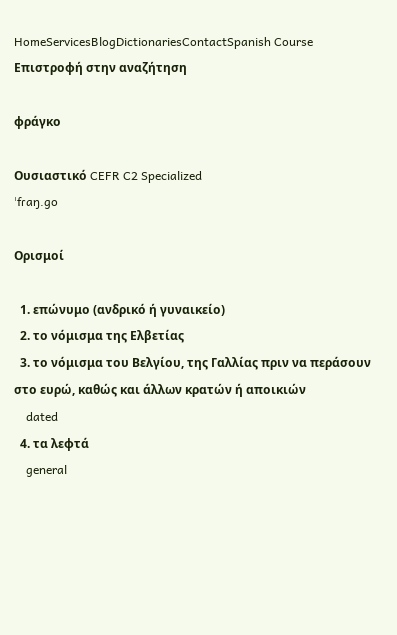HomeServicesBlogDictionariesContactSpanish Course
Επιστροφή στην αναζήτηση

φράγκο

Ουσιαστικό CEFR C2 Specialized
ˈfɾaŋ.ɡo

Ορισμοί

  1. επώνυμο (ανδρικό ή γυναικείο)
  2. το νόμισμα της Ελβετίας
  3. το νόμισμα του Βελγίου, της Γαλλίας πριν να περάσουν στο ευρώ, καθώς και άλλων κρατών ή αποικιών
    dated
  4. τα λεφτά
    general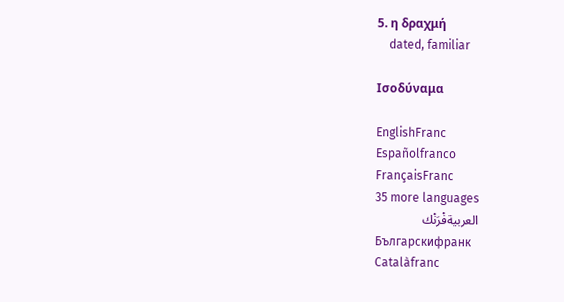5. η δραχμή
    dated, familiar

Ισοδύναμα

EnglishFranc
Españolfranco
FrançaisFranc
35 more languages
العربيةفْرَنْك
Българскифранк
Catalàfranc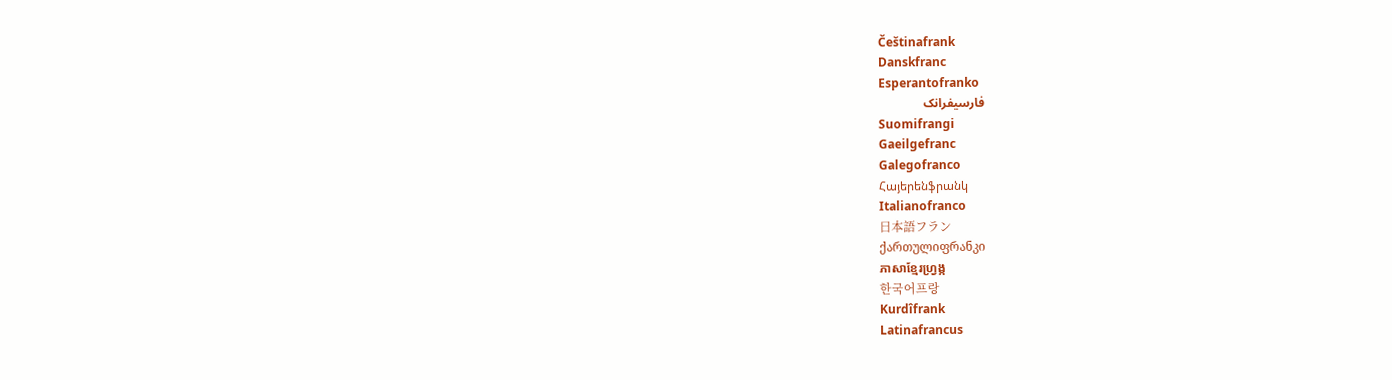Češtinafrank
Danskfranc
Esperantofranko
فارسیفرانک
Suomifrangi
Gaeilgefranc
Galegofranco
Հայերենֆրանկ
Italianofranco
日本語フラン
ქართულიფრანკი
ភាសាខ្មែរហ្វ្រង្ក
한국어프랑
Kurdîfrank
Latinafrancus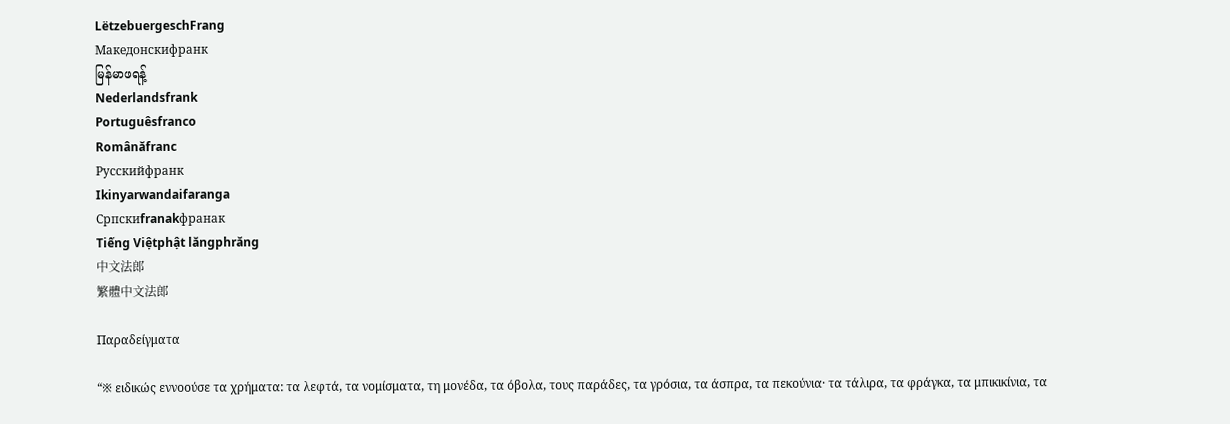LëtzebuergeschFrang
Македонскифранк
မြန်မာဖရန့်
Nederlandsfrank
Portuguêsfranco
Românăfranc
Русскийфранк
Ikinyarwandaifaranga
Српскиfranakфранак
Tiếng Việtphật lăngphrăng
中文法郎
繁體中文法郎

Παραδείγματα

“※ ειδικώς εννοούσε τα χρήματα: τα λεφτά, τα νομίσματα, τη μονέδα, τα όβολα, τους παράδες, τα γρόσια, τα άσπρα, τα πεκούνια· τα τάλιρα, τα φράγκα, τα μπικικίνια, τα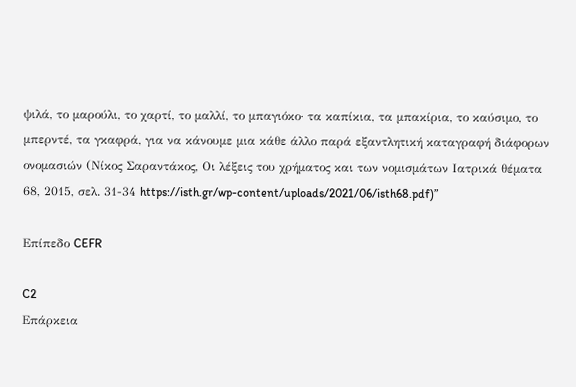ψιλά, το μαρούλι, το χαρτί, το μαλλί, το μπαγιόκο· τα καπίκια, τα μπακίρια, το καύσιμο, το μπερντέ, τα γκαφρά, για να κάνουμε μια κάθε άλλο παρά εξαντλητική καταγραφή διάφορων ονομασιών (Νίκος Σαραντάκος, Οι λέξεις του χρήματος και των νομισμάτων Ιατρικά θέματα 68, 2015, σελ. 31-34 https://isth.gr/wp-content/uploads/2021/06/isth68.pdf)”

Επίπεδο CEFR

C2
Επάρκεια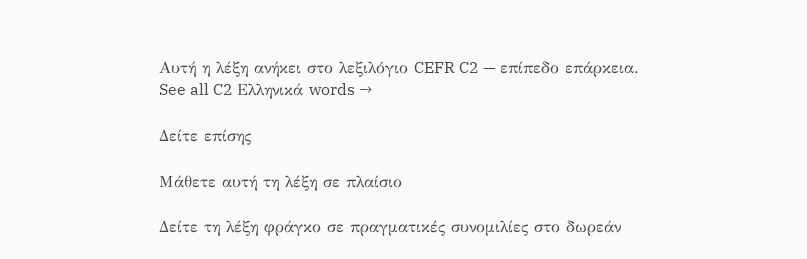Αυτή η λέξη ανήκει στο λεξιλόγιο CEFR C2 — επίπεδο επάρκεια.
See all C2 Ελληνικά words →

Δείτε επίσης

Μάθετε αυτή τη λέξη σε πλαίσιο

Δείτε τη λέξη φράγκο σε πραγματικές συνομιλίες στο δωρεάν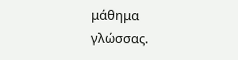μάθημα γλώσσας.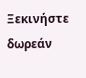Ξεκινήστε δωρεάν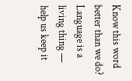Know this word better than we do? Language is a living thing — help us keep it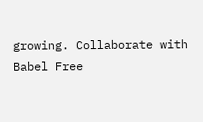growing. Collaborate with Babel Free